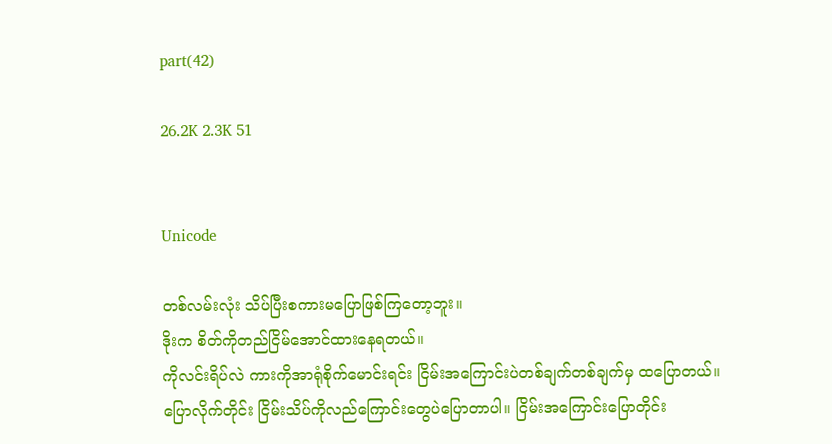part(42)

26.2K 2.3K 51


Unicode

တစ်လမ်းလုံး သိပ်ပြီးစကားမပြောဖြစ်ကြတော့ဘူး။
ဒိုးက စိတ်ကိုတည်ငြိမ်အောင်ထားနေရတယ်။
ကိုလင်းရိပ်လဲ ကားကိုအာရုံစိုက်မောင်းရင်း ငြိမ်းအကြောင်းပဲတစ်ချက်တစ်ချက်မှ ထပြောတယ်။ ပြောလိုက်တိုင်း ငြိမ်းသိပ်ကိုလည်ကြောင်းတွေပဲပြောတာပါ။ ငြိမ်းအကြောင်းပြောတိုင်း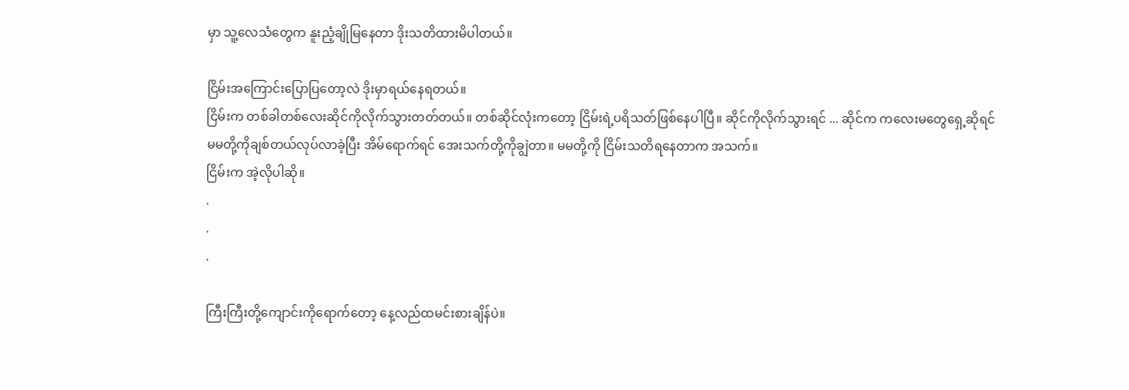မှာ သူ့လေသံတွေက နူးညံ့ချိုမြနေတာ ဒိုးသတိထားမိပါတယ်။

ငြိမ်းအကြောင်းပြောပြတော့လဲ ဒိုးမှာရယ်နေရတယ်။
ငြိမ်းက တစ်ခါတစ်လေးဆိုင်ကိုလိုက်သွားတတ်တယ်။ တစ်ဆိုင်လုံးကတော့ ငြိမ်းရဲ့ပရိသတ်ဖြစ်နေပါပြီ။ ဆိုင်ကိုလိုက်သွားရင် ... ဆိုင်က ကလေးမတွေရှေ့ဆိုရင် မမတို့ကိုချစ်တယ်လုပ်လာခဲ့ပြီး အိမ်ရောက်ရင် အေးသက်တို့ကိုချွဲတာ။ မမတို့ကို ငြိမ်းသတိရနေတာက အသက်။
ငြိမ်းက အဲ့လိုပါဆို။
.
.
.

ကြီးကြီးတို့ကျောင်းကိုရောက်တော့ နေ့လည်ထမင်းစားချိန်ပဲ။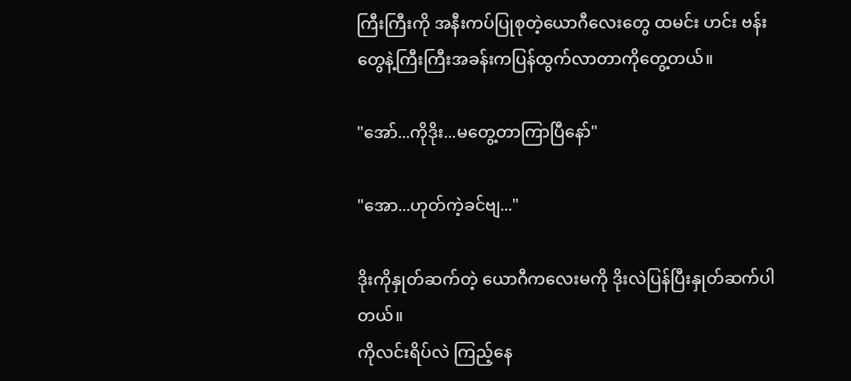ကြီးကြီးကို အနီးကပ်ပြုစုတဲ့ယောဂီလေးတွေ ထမင်း ဟင်း ဗန်းတွေနဲ့ကြီးကြီးအခန်းကပြန်ထွက်လာတာကိုတွေ့တယ်။

"အော်...ကိုဒိုး...မတွေ့တာကြာပြီနော်"

"အော...ဟုတ်ကဲ့ခင်ဗျ..."

ဒိုးကိုနှုတ်ဆက်တဲ့ ယောဂီကလေးမကို ဒိုးလဲပြန်ပြီးနှုတ်ဆက်ပါတယ်။
ကိုလင်းရိပ်လဲ ကြည့်နေ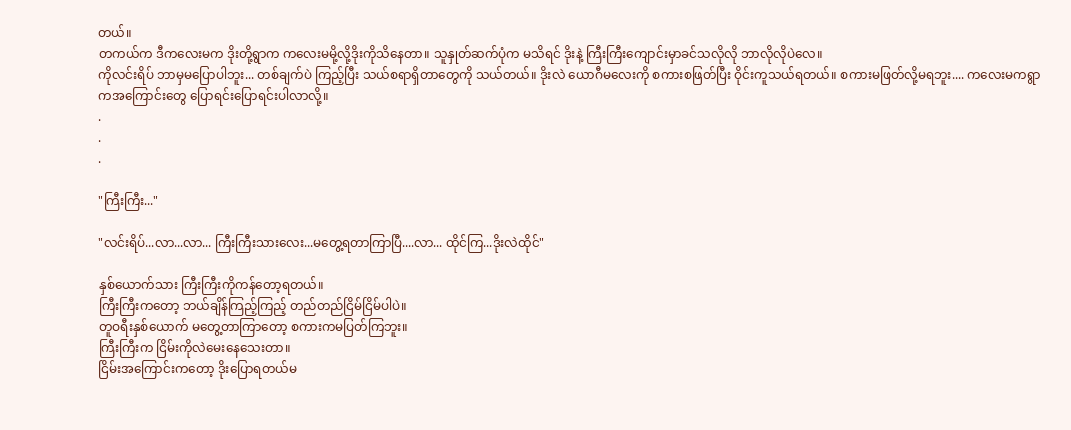တယ်။
တကယ်က ဒီကလေးမက ဒိုးတို့ရွာက ကလေးမမို့လို့ဒိုးကိုသိနေတာ။ သူနှုတ်ဆက်ပုံက မသိရင် ဒိုးနဲ့ ကြီးကြီးကျောင်းမှာခင်သလိုလို ဘာလိုလိုပဲလေ။
ကိုလင်းရိပ် ဘာမှမပြောပါဘူး... တစ်ချက်ပဲ ကြည့်ပြီး သယ်စရာရှိတာတွေကို သယ်တယ်။ ဒိုးလဲ ယောဂီမလေးကို စကားစဖြတ်ပြီး ဝိုင်းကူသယ်ရတယ်။ စကားမဖြတ်လို့မရဘူး.... ကလေးမကရွာကအကြောင်းတွေ ပြောရင်းပြောရင်းပါလာလို့။
.
.
.

"ကြီးကြီး..."

"လင်းရိပ်...လာ...လာ... ကြီးကြီးသားလေး...မတွေ့ရတာကြာပြီ....လာ... ထိုင်ကြ...ဒိုးလဲထိုင်"

နှစ်ယောက်သား ကြီးကြီးကိုကန်တော့ရတယ်။
ကြီးကြီးကတော့ ဘယ်ချိန်ကြည့်ကြည့် တည်တည်ငြိမ်ငြိမ်ပါပဲ။
တူဝရီးနှစ်ယောက် မတွေ့တာကြာတော့ စကားကမပြတ်ကြဘူး။
ကြီးကြီးက ငြိမ်းကိုလဲမေးနေသေးတာ။
ငြိမ်းအကြောင်းကတော့ ဒိုးပြောရတယ်မ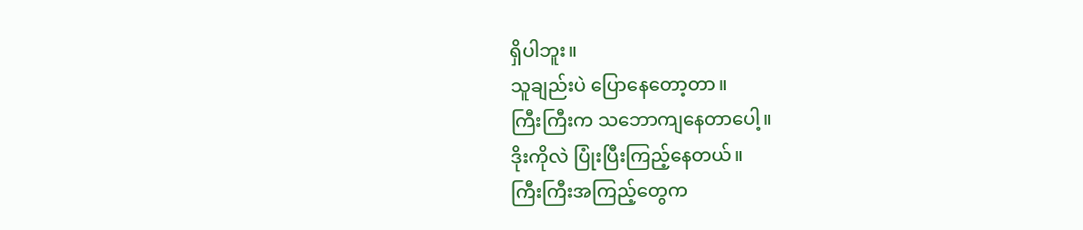ရှိပါဘူး။
သူချည်းပဲ ပြောနေတော့တာ။
ကြီးကြီးက သဘောကျနေတာပေါ့။
ဒိုးကိုလဲ ပြုံးပြီးကြည့်နေတယ်။
ကြီးကြီးအကြည့်တွေက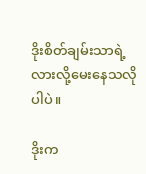ဒိုးစိတ်ချမ်းသာရဲ့လားလို့မေးနေသလိုပါပဲ။

ဒိုးက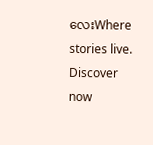လေးWhere stories live. Discover now